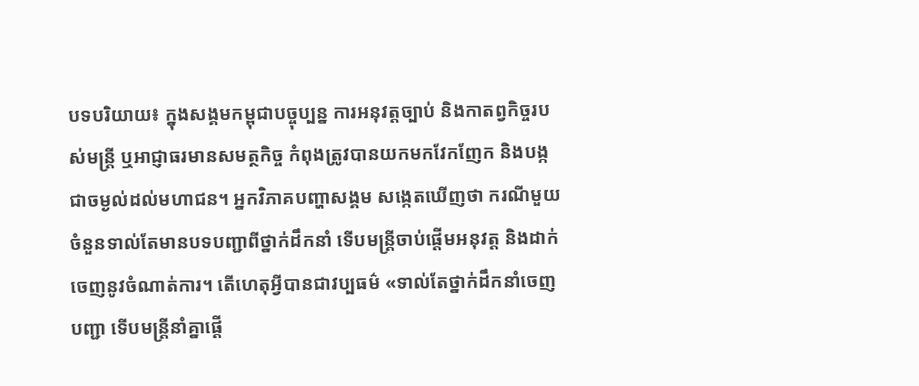បទបរិយាយ៖ ក្នុងសង្គមកម្ពុជាបច្ចុប្បន្ន ការអនុវត្តច្បាប់ និងកាតព្វកិច្ចរបស់មន្រ្តី ឬអាជ្ញាធរមានសមត្ថកិច្ច កំពុងត្រូវបានយកមកវែកញែក និងបង្កជាចម្ងល់ដល់មហាជន។ អ្នកវិភាគបញ្ហាសង្គម សង្កេតឃើញថា ករណីមួយចំនួនទាល់តែមានបទបញ្ជាពីថ្នាក់ដឹកនាំ ទើបមន្រ្តីចាប់ផ្តើមអនុវត្ត និងដាក់ចេញនូវចំណាត់ការ។ តើហេតុអ្វីបានជាវប្បធម៌ «ទាល់តែថ្នាក់ដឹកនាំចេញបញ្ជា ទើបមន្រ្តីនាំគ្នាផ្តើ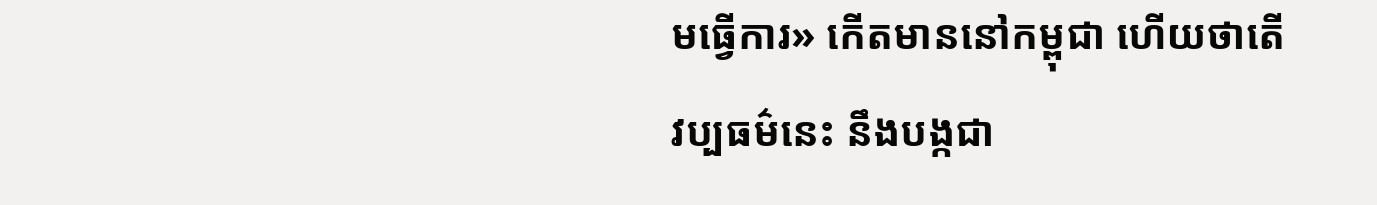មធ្វើការ» កើតមាននៅកម្ពុជា ហើយថាតើវប្បធម៌នេះ នឹងបង្កជា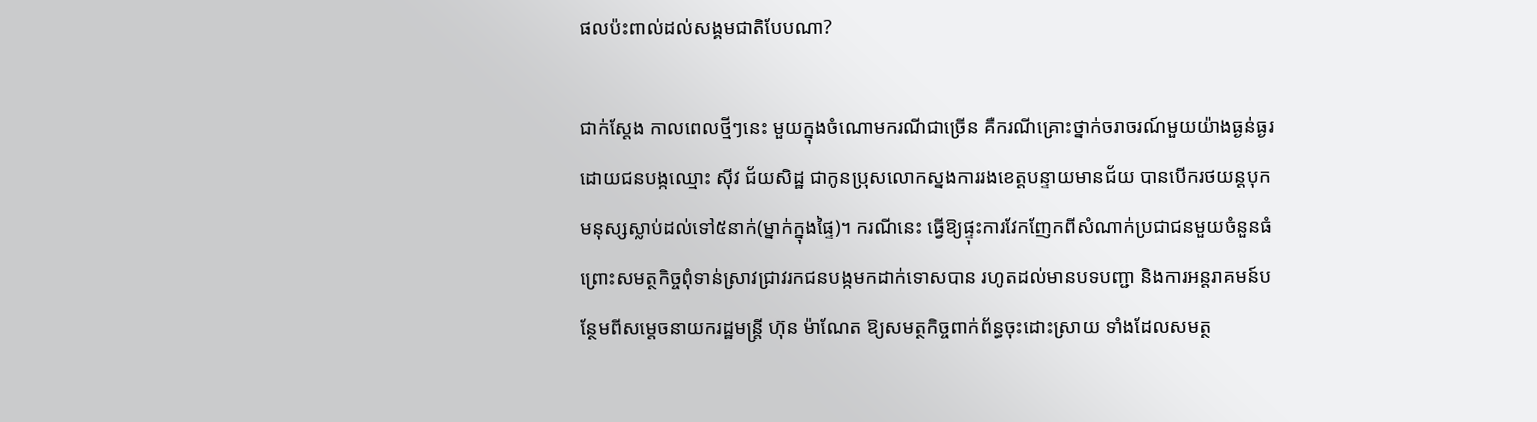ផលប៉ះពាល់ដល់សង្គមជាតិបែបណា?

ជាក់ស្តែង កាលពេលថ្មីៗនេះ មួយក្នុងចំណោមករណីជាច្រើន គឺករណីគ្រោះថ្នាក់ចរាចរណ៍មួយយ៉ាងធ្ងន់ធ្ងរ ដោយជនបង្កឈ្មោះ ស៊ីវ ជ័យសិដ្ឋ ជាកូនប្រុសលោកស្នងការរងខេត្តបន្ទាយមានជ័យ បានបើករថយន្តបុកមនុស្សស្លាប់ដល់ទៅ៥នាក់(ម្នាក់ក្នុងផ្ទៃ)។ ករណីនេះ ធ្វើឱ្យផ្ទុះការវែកញែកពីសំណាក់ប្រជាជនមួយចំនួនធំ ព្រោះសមត្ថកិច្ចពុំទាន់ស្រាវជ្រាវរកជនបង្កមកដាក់ទោសបាន រហូតដល់មានបទបញ្ជា និងការអន្តរាគមន៍បន្ថែមពីសម្តេចនាយករដ្ឋមន្រ្តី ហ៊ុន ម៉ាណែត ឱ្យសមត្ថកិច្ចពាក់ព័ន្ធចុះដោះស្រាយ ទាំងដែលសមត្ថ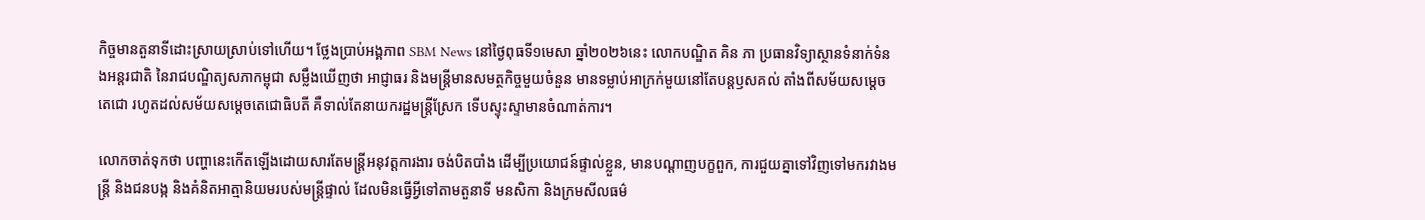កិច្ចមានតួនាទីដោះស្រាយស្រាប់ទៅហើយ។ ថ្លែងប្រាប់អង្គភាព SBM News នៅថ្ងៃពុធទី១មេសា ឆ្នាំ២០២៦នេះ លោកបណ្ឌិត គិន ភា ប្រធានវិទ្យាស្ថានទំនាក់ទំនងអន្តរជាតិ នៃរាជបណ្ឌិត្យសភាកម្ពុជា សម្លឹងឃើញថា អាជ្ញាធរ និងមន្ត្រីមានសមត្ថកិច្ចមួយចំនួន មានទម្លាប់អាក្រក់មួយនៅតែបន្តឫសគល់ តាំងពីសម័យសម្តេចតេជោ រហូតដល់សម័យសម្តេចតេជោធិបតី គឺទាល់តែនាយករដ្ឋមន្ត្រីស្រែក ទើបស្ទុះស្ទាមានចំណាត់ការ។

លោកចាត់ទុកថា បញ្ហានេះកើតឡើងដោយសារតែមន្រ្តីអនុវត្តការងារ ចង់បិតបាំង ដើម្បីប្រយោជន៍ផ្ទាល់ខ្លួន, មានបណ្តាញបក្ខពួក, ការជួយគ្នាទៅវិញទៅមករវាងមន្រ្តី និងជនបង្ក និងគំនិតអាត្មានិយមរបស់មន្រ្តីផ្ទាល់ ដែលមិនធ្វើអ្វីទៅតាមតួនាទី មនសិកា និងក្រមសីលធម៌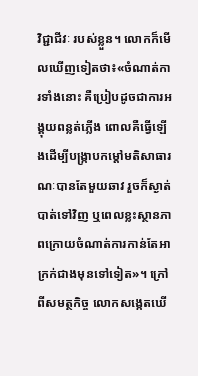វិជ្ជាជីវៈ របស់ខ្លួន។ លោកក៏មើលឃើញទៀតថា៖«ចំណាត់ការទាំងនោះ គឺប្រៀបដូចជាការអង្គុយពន្លត់ភ្លើង ពោលគឺធ្វើឡើងដើម្បីបង្ក្រាបកម្តៅមតិសាធារណៈបានតែមួយឆាវ រួចក៏ស្ងាត់បាត់ទៅវិញ ឬពេលខ្លះស្ថានភាពក្រោយចំណាត់ការកាន់តែអាក្រក់ជាងមុនទៅទៀត»។ ក្រៅពីសមត្ថកិច្ច លោកសង្កេតឃើ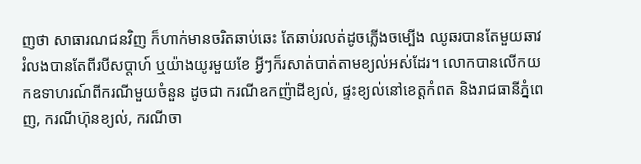ញថា សាធារណជនវិញ ក៏ហាក់មានចរិតឆាប់ឆេះ តែឆាប់រលត់ដូចភ្លើងចម្បើង ឈូឆរបានតែមួយឆាវ រំលងបានតែពីរបីសប្តាហ៍ ឬយ៉ាងយូរមួយខែ អ្វីៗក៏រសាត់បាត់តាមខ្យល់អស់ដែរ។ លោកបានលើកយកឧទាហរណ៍ពីករណីមួយចំនួន ដូចជា ករណីឧកញ៉ាដីខ្យល់, ផ្ទះខ្យល់នៅខេត្តកំពត និងរាជធានីភ្នំពេញ, ករណីហ៊ុនខ្យល់, ករណីចា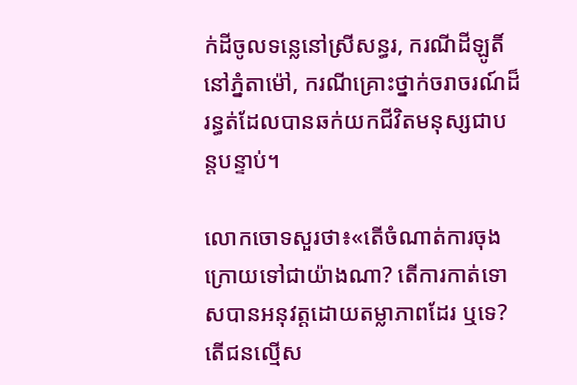ក់ដីចូលទន្លេនៅស្រីសន្ធរ, ករណីដីឡូតិ៍នៅភ្នំតាម៉ៅ, ករណីគ្រោះថ្នាក់ចរាចរណ៍ដ៏រន្ធត់ដែលបានឆក់យកជីវិតមនុស្សជាបន្តបន្ទាប់។

លោកចោទសួរថា៖«តើចំណាត់ការចុងក្រោយទៅជាយ៉ាងណា? តើការកាត់ទោសបានអនុវត្តដោយតម្លាភាពដែរ ឬទេ? តើជនល្មើស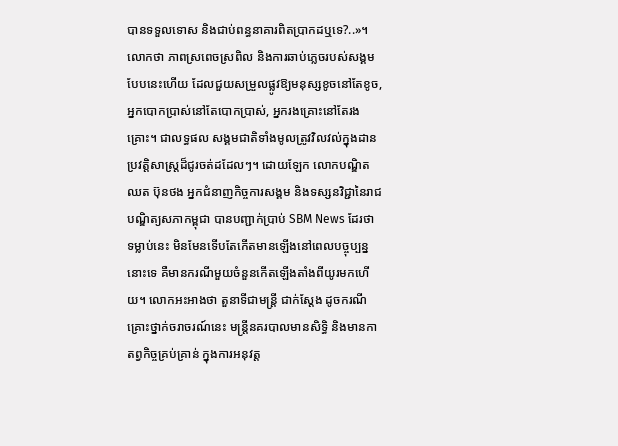បានទទួលទោស និងជាប់ពន្ធនាគារពិតប្រាកដឬទេ?..»។ លោកថា ភាពស្រពេចស្រពិល និងការឆាប់ភ្លេចរបស់សង្គមបែបនេះហើយ ដែលជួយសម្រួលផ្លូវឱ្យមនុស្សខូចនៅតែខូច, អ្នកបោកប្រាស់នៅតែបោកប្រាស់, អ្នករងគ្រោះនៅតែរងគ្រោះ។ ជាលទ្ធផល សង្គមជាតិទាំងមូលត្រូវវិលវល់ក្នុងដានប្រវត្តិសាស្ត្រដ៏ជូរចត់ដដែលៗ។ ដោយឡែក លោកបណ្ឌិត ឈត ប៊ុនថង អ្នកជំនាញកិច្ចការសង្គម និងទស្សនវិជ្ជានៃរាជបណ្ឌិត្យសភាកម្ពុជា បានបញ្ជាក់ប្រាប់ SBM News ដែរថា ទម្លាប់នេះ មិនមែនទើបតែកើតមានឡើងនៅពេលបច្ចុប្បន្ននោះទេ គឺមានករណីមួយចំនួនកើតឡើងតាំងពីយូរមកហើយ។ លោកអះអាងថា តួនាទីជាមន្រ្តី ជាក់ស្តែង ដូចករណីគ្រោះថ្នាក់ចរាចរណ៍នេះ មន្រ្តីនគរបាលមានសិទ្ធិ និងមានកាតព្វកិច្ចគ្រប់គ្រាន់ ក្នុងការអនុវត្ត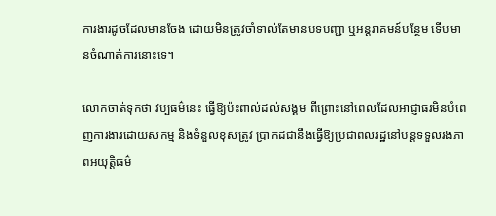ការងារដូចដែលមានចែង ដោយមិនត្រូវចាំទាល់តែមានបទបញ្ជា ឬអន្តរាគមន៍បន្ថែម ទើបមានចំណាត់ការនោះទេ។

លោកចាត់ទុកថា វប្បធម៌នេះ ធ្វើឱ្យប៉ះពាល់ដល់សង្គម ពីព្រោះនៅពេលដែលអាជ្ញាធរមិនបំពេញការងារដោយសកម្ម និងទំនួលខុសត្រូវ ប្រាកដជានឹងធ្វើឱ្យប្រជាពលរដ្ឋនៅបន្តទទួលរងភាពអយុត្តិធម៌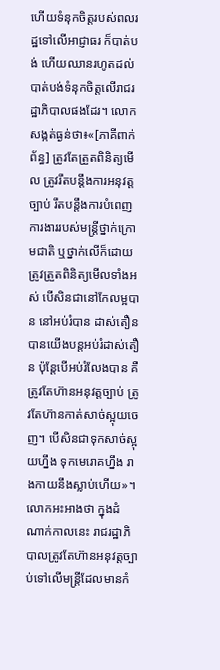ហើយទំនុកចិត្តរបស់ពលរដ្ឋទៅលើអាជ្ញាធរ ក៏បាត់បង់ ហើយឈានរហូតដល់បាត់បង់ទំនុកចិត្តលើរាជរដ្ឋាភិបាលផងដែរ។ លោកសង្កត់ធ្ងន់ថា៖«[ភាគីពាក់ព័ន្ធ] ត្រូវតែត្រួតពិនិត្យមើល ត្រូវរឹតបន្តឹងការអនុវត្តច្បាប់ រឹតបន្តឹងការបំពេញការងាររបស់មន្រ្តីថ្នាក់ក្រោមជាតិ ឬថ្នាក់លើក៏ដោយ ត្រូវត្រួតពិនិត្យមើលទាំងអស់ បើសិនជានៅកែលម្អបាន នៅអប់រំបាន ដាស់តឿនបានយើងបន្តអប់រំដាស់តឿន ប៉ុន្តែបើអប់រំលែងបាន គឺត្រូវតែហ៊ានអនុវត្តច្បាប់ ត្រូវតែហ៊ានកាត់សាច់ស្អុយចេញ។ បើសិនជាទុកសាច់ស្អុយហ្នឹង ទុកមេរោគហ្នឹង រាងកាយនឹងស្លាប់ហើយ»។ លោកអះអាងថា ក្នុងដំណាក់កាលនេះ រាជរដ្ឋាភិបាលត្រូវតែហ៊ានអនុវត្តច្បាប់ទៅលើមន្រ្តីដែលមានកំ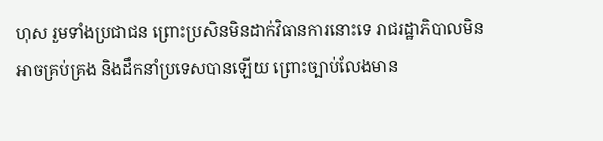ហុស រួមទាំងប្រជាជន ព្រោះប្រសិនមិនដាក់វិធានការនោះទេ រាជរដ្ឋាភិបាលមិនអាចគ្រប់គ្រង និងដឹកនាំប្រទេសបានឡើយ ព្រោះច្បាប់លែងមាន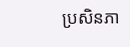ប្រសិនភា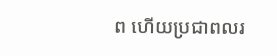ព ហើយប្រជាពលរ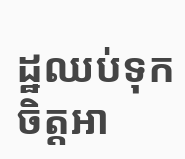ដ្ឋឈប់ទុកចិត្តអា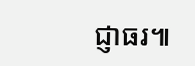ជ្ញាធរ៕